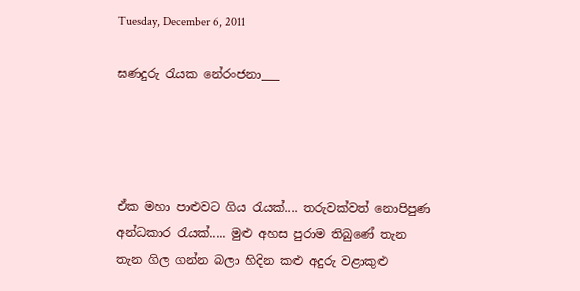Tuesday, December 6, 2011

ඝණදුරු රැයක නේරංජනා___




ඒක මහා පාළුවට ගිය රැයක්.... තරුවක්වත් නොපිපුණ අන්ධකාර රැයක්..... මුළු අහස පුරාම තිබුණේ තැන තැන ගිල ගන්න බලා හිදින කළු අදුරු වළාකුළු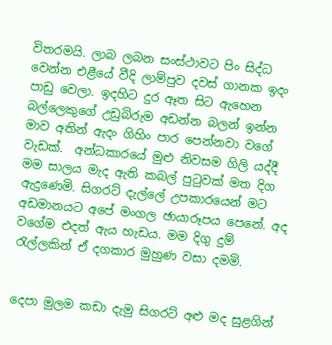විතරමයි. ලාබ ලබන සංස්ථාවට පිං සිද්ධ වෙන්න එළීයේ වීදි ලාම්පුව දවස් ගානක ඉදං පාඩු වෙලා. ඉදහිට දුර ඈත සිට ඇහෙන බල්ලෙකුගේ උඩුබිරුම අඩන්න බලන් ඉන්න මාව අතින් ඇදං ගිහිං පාර පෙන්නවා වගේ වැඩක්.  අන්ධකාරයේ මුළු නිවසම ගිලි යද්දී මම සාලය මැද ඇති කබල් පුටුවක් මත දිග ඇදුණෙමි. සිගරට් දැල්ලේ උපකාරයෙන් මට අඩමානයට අපේ මංගල ඡායාරූපය පෙනේ. අද වගේම එදත් ඇය හැඩය. මම දිගු දුම් රැල්ලකින් ඒ දගකාර මුහුණ වසා දමමි.


දෙපා මුලම කඩා දැමු සිගරට් අළු මද සුළගින්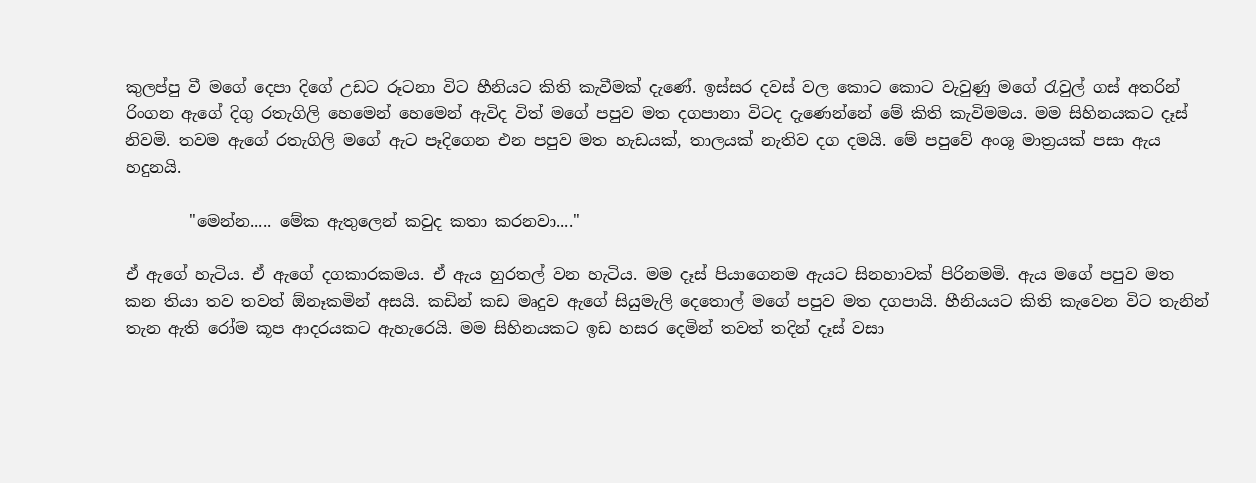කුලප්පු වී මගේ දෙපා දිගේ උඩට රූටනා විට හීනියට කිති කැවීමක් දැණේ. ඉස්සර දවස් වල කොට කොට වැවුණු මගේ රැවුල් ගස් අතරින් රිංගන ඇගේ දිගු රතැගිලි හෙමෙන් හෙමෙන් ඇවිද විත් මගේ පපුව මත දගපානා විටද දැණෙන්නේ මේ කිති කැවිමමය. මම සිහිනයකට දෑස් නිවමි. තවම ඇගේ රතැගිලි මගේ ඇට පෑදිගෙන එන පපුව මත හැඩයක්, තාලයක් නැතිව දග දමයි. මේ පපුවේ අංශූ මාත්‍රයක් පසා ඇය හදුනයි.

        "මෙන්න..... මේක ඇතුලෙන් කවුද කතා කරනවා...."

ඒ ඇගේ හැටිය. ඒ ඇගේ දගකාරකමය. ඒ ඇය හුරතල් වන හැටිය. මම දෑස් පියාගෙනම ඇයට සිනහාවක් පිරිනමමි. ඇය මගේ පපුව මත කන තියා තව තවත් ඕනෑකමින් අසයි. කඩින් කඩ මෘදුව ඇගේ සියුමැලි දෙතොල් මගේ පපුව මත දගපායි. හීනියයට කිති කැවෙන විට තැනින් තැන ඇති රෝම කූප ආදරයකට ඇහැරෙයි. මම සිහිනයකට ඉඩ හසර දෙමින් තවත් තදින් දෑස් වසා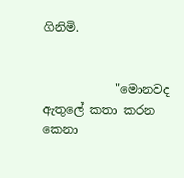ගිනිමි.


            "මොනවද ඇතුලේ කතා කරන කෙනා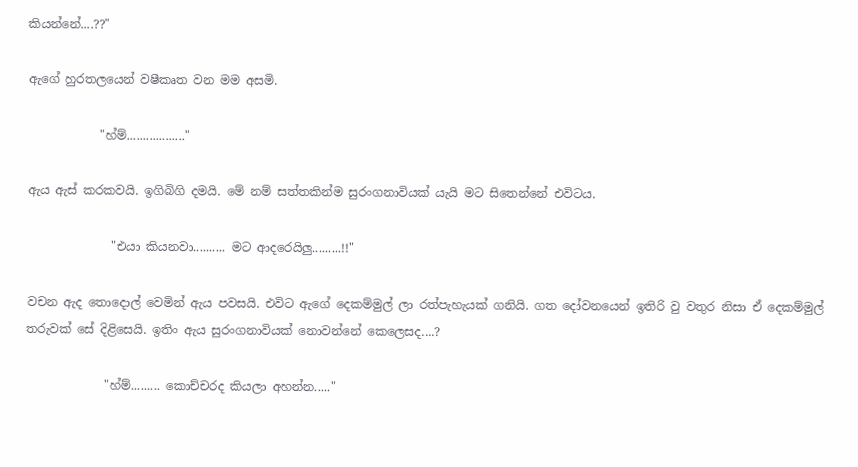කියන්නේ....??"

ඇගේ හුරතලයෙන් වෂීකෘත වන මම අසමි.

            "හ්ම්.................."

ඇය ඇස් කරකවයි. ඉගිබිගි දමයි. මේ නම් සත්තකින්ම සුරංගනාවියක් යැයි මට සිතෙන්නේ එවිටය.

              "එයා කියනවා.......... මට ආදරෙයිලු.........!!"

වචන ඇද තොදොල් වෙමින් ඇය පවසයි. එවිට ඇගේ දෙකම්මුල් ලා රත්පැහැයක් ගනියි. ගත දෝවනයෙන් ඉතිරි වු වතුර නිසා ඒ දෙකම්මුල් තරුවක් සේ දිළිසෙයි. ඉතිං ඇය සුරංගනාවියක් නොවන්නේ කෙලෙසද....?

             "හ්ම්......... කොච්චරද කියලා අහන්න....."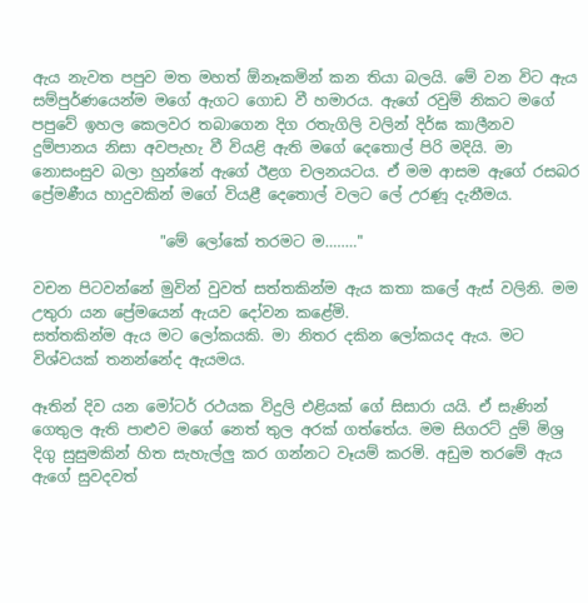ඇය නැවත පපුව මත මහත් ඕනෑකමින් කන තියා බලයි. මේ වන විට ඇය සම්පුර්ණයෙන්ම මගේ ඇගට ගොඩ වී හමාරය. ඇගේ රවුම් නිකට මගේ පපුවේ ඉහල කෙලවර තබාගෙන දිග රතැගිලි වලින් දිර්ඝ කාලීනව දුම්පානය නිසා අවපැහැ වී වියළි ඇති මගේ දෙතොල් පිරි මදියි. මා නොසංසුව බලා හුන්නේ ඇගේ ඊළග චලනයටය. ඒ මම ආසම ඇගේ රසබර ප්‍රේමණීය හාදුවකින් මගේ වියළී දෙතොල් වලට ලේ උරණූ දැනීමය.

                 "මේ ලෝකේ තරමට ම........"

වචන පිටවන්නේ මුවින් වුවත් සත්තකින්ම ඇය කතා කලේ ඇස් වලිනි. මම උතුරා යන ප්‍රේමයෙන් ඇයව දෝවන කළේමි.
සත්තකින්ම ඇය මට ලෝකයකි. මා නිතර දකින ලෝකයද ඇය. මට විශ්වයක් තනන්නේද ඇයමය.

ඈතින් දිව යන මෝටර් රථයක විදුලි එළියක් ගේ සිසාරා යයි. ඒ සැණින් ගෙතුල ඇති පාළුව මගේ නෙත් තුල අරක් ගත්තේය. මම සිගරට් දුම් මිශ්‍ර දිගු සුසුමකින් හිත සැහැල්ලු කර ගන්නට වෑයම් කරමි. අඩුම තරමේ ඇය ඇගේ සුවදවත්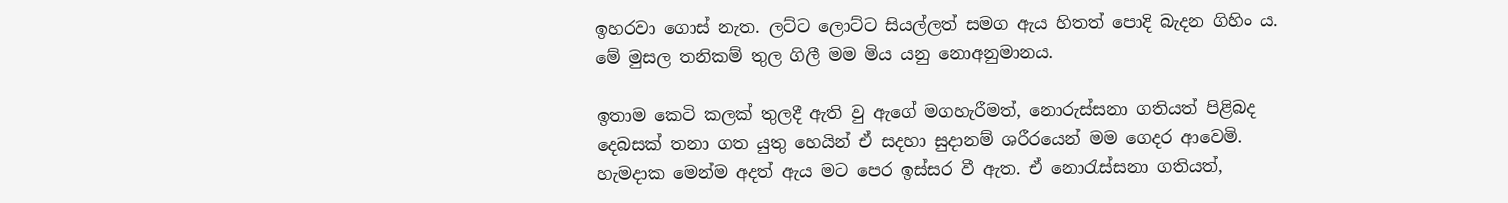ඉහරවා ගොස් නැත. ලට්ට ලොට්ට සියල්ලත් සමග ඇය හිතත් පොදි බැදන ගිහිං ය. මේ මුසල තනිකම් තුල ගිලී මම මිය යනු නොඅනුමානය.

ඉතාම කෙටි කලක් තුලදී ඇති වු ඇගේ මගහැරීමත්, නොරුස්සනා ගතියත් පිළිබද දෙබසක් තනා ගත යුතු හෙයින් ඒ සදහා සුදානම් ශරීරයෙන් මම ගෙදර ආවෙමි. හැමදාක මෙන්ම අදත් ඇය මට පෙර ඉස්සර වී ඇත. ඒ නොරැස්සනා ගතියත්,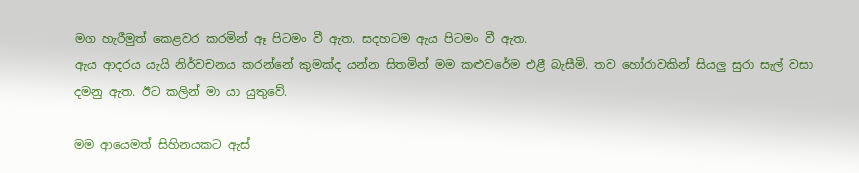මග හැරීමුත් කෙළවර කරමින් ඈ පිටමං වී ඇත. සදහටම ඇය පිටමං වී ඇත.
ඇය ආදරය යැයි නිර්වචනය කරන්නේ කුමක්ද යන්න සිතමින් මම කළුවරේම එළී බැසීමි. තව හෝරාවකින් සියලු සුරා සැල් වසා දමනු ඇත. ඊට කලින් මා යා යුතුවේ.

මම ආයෙමත් සිහිනයකට ඇස්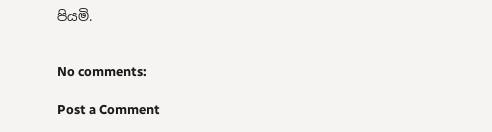පියමි.


No comments:

Post a Comment